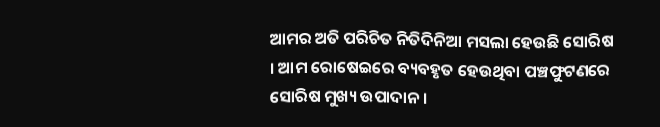ଆମର ଅତି ପରିଚିତ ନିତିଦିନିଆ ମସଲା ହେଉଛି ସୋରିଷ । ଆମ ରୋଷେଇରେ ବ୍ୟବହୃତ ହେଉଥିବା ପଞ୍ଚଫୁଟଣରେ ସୋରିଷ ମୁଖ୍ୟ ଉପାଦାନ ।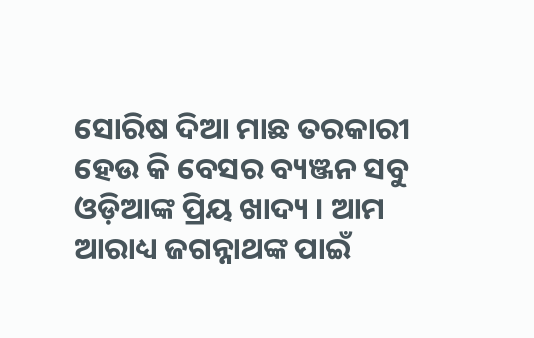ସୋରିଷ ଦିଆ ମାଛ ତରକାରୀ ହେଉ କି ବେସର ବ୍ୟଞ୍ଜନ ସବୁ ଓଡ଼ିଆଙ୍କ ପ୍ରିୟ ଖାଦ୍ୟ । ଆମ ଆରାଧ୍ୟ ଜଗନ୍ନାଥଙ୍କ ପାଇଁ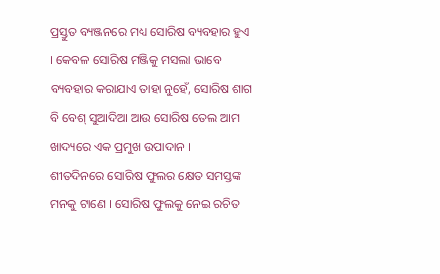ପ୍ରସ୍ତୁତ ବ୍ୟଞ୍ଜନରେ ମଧ୍ୟ ସୋରିଷ ବ୍ୟବହାର ହୁଏ । କେବଳ ସୋରିଷ ମଞ୍ଜିକୁ ମସଲା ଭାବେ ବ୍ୟବହାର କରାଯାଏ ତାହା ନୁହେଁ, ସୋରିଷ ଶାଗ ବି ବେଶ୍ ସୁଆଦିଆ ଆଉ ସୋରିଷ ତେଲ ଆମ ଖାଦ୍ୟରେ ଏକ ପ୍ରମୁଖ ଉପାଦାନ ।
ଶୀତଦିନରେ ସୋରିଷ ଫୁଲର କ୍ଷେତ ସମସ୍ତଙ୍କ ମନକୁ ଟାଣେ । ସୋରିଷ ଫୁଲକୁ ନେଇ ରଚିତ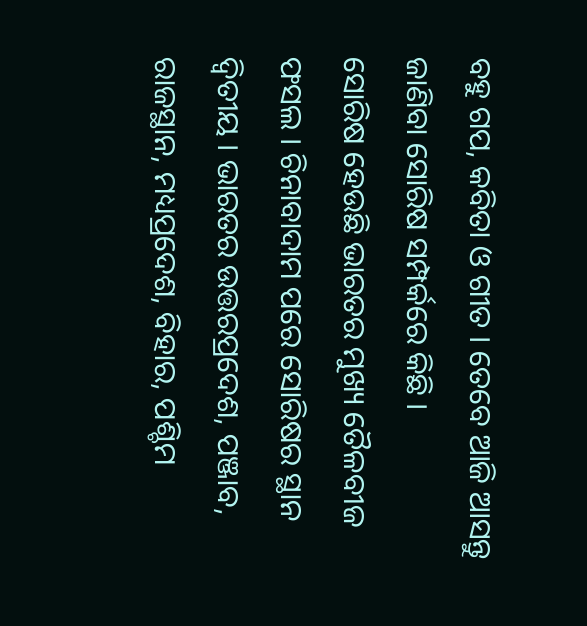ବହୁ ଗପ, କବିତା ଓ ଗୀତ । ତେବେ ଆଜି ଆସନ୍ତୁ ଜାଣିବା ସୋରିଷ ସମ୍ପର୍କରେ କିଛି ।
ସୋରିଷ ହେଉଛି ଭାରତର ମୁଖ୍ୟ ତୈଳବୀଜ ଫସଲ । ଚିନାବାଦାମ ପରେ ସୋରିଷର ସ୍ଥାନ ଦ୍ଵିତୀୟ । ଭାରତର ଉତ୍ତରପ୍ରଦେଶ, ପଞ୍ଜାବ, ରାଜସ୍ଥାନ, ମଧ୍ୟପ୍ରଦେଶ, ବିହାର, ପଶ୍ଚିମ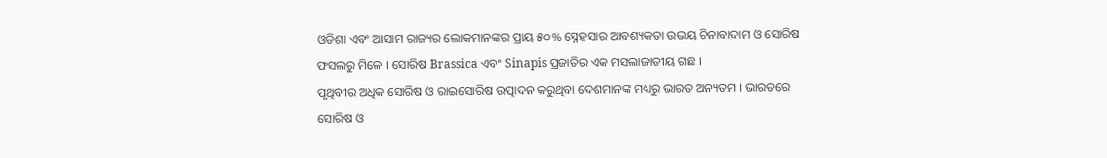ଓଡିଶା ଏବଂ ଆସାମ ରାଜ୍ୟର ଲୋକମାନଙ୍କର ପ୍ରାୟ ୫୦% ସ୍ନେହସାର ଆବଶ୍ୟକତା ଉଭୟ ଚିନାବାଦାମ ଓ ସୋରିଷ ଫସଲରୁ ମିଳେ । ସୋରିଷ Brassica ଏବଂ Sinapis ପ୍ରଜାତିର ଏକ ମସଲାଜାତୀୟ ଗଛ ।
ପୃଥିବୀର ଅଧିକ ସୋରିଷ ଓ ରାଇସୋରିଷ ଉତ୍ପାଦନ କରୁଥିବା ଦେଶମାନଙ୍କ ମଧ୍ୟରୁ ଭାରତ ଅନ୍ୟତମ । ଭାରତରେ ସୋରିଷ ଓ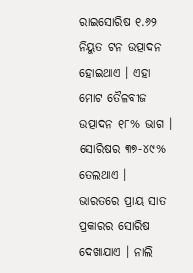ରାଇସୋରିଷ ୧.୬୨ ନିୟୁତ ଟନ ଉତ୍ପାଦନ ହୋଇଥାଏ । ଏହା ମୋଟ ତୈଳବୀଜ ଉତ୍ପାଦନ ୧୮% ଭାଗ । ସୋରିଷର ୩୭-୪୯% ତେଲଥାଏ ।
ଭାରତରେ ପ୍ରାୟ ସାତ ପ୍ରକାରର ସୋରିଷ ଦେଖାଯାଏ । ନାଲି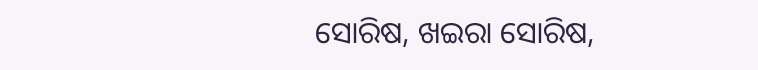ସୋରିଷ, ଖଇରା ସୋରିଷ,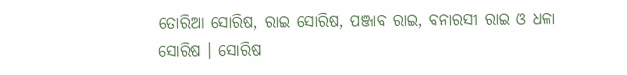ତୋରିଆ ସୋରିଷ, ରାଇ ସୋରିଷ, ପଞ୍ଜାବ ରାଇ, ବନାରସୀ ରାଇ ଓ ଧଳା ସୋରିଷ । ସୋରିଷ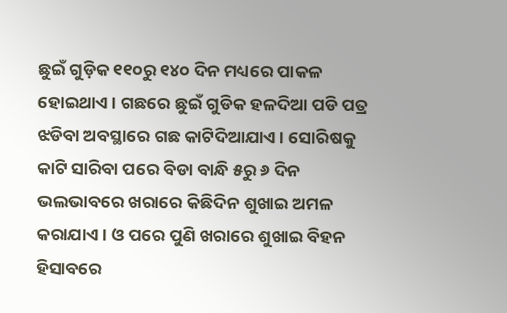ଛୁଇଁ ଗୁଡ଼ିକ ୧୧୦ରୁ ୧୪୦ ଦିନ ମଧ୍ୟରେ ପାକଳ ହୋଇଥାଏ । ଗଛରେ ଛୁଇଁ ଗୁଡିକ ହଳଦିଆ ପଡି ପତ୍ର ଝଡିବା ଅବସ୍ଥାରେ ଗଛ କାଟିଦିଆଯାଏ । ସୋରିଷକୁ କାଟି ସାରିବା ପରେ ବିଡା ବାନ୍ଧି ୫ରୁ ୬ ଦିନ ଭଲଭାବରେ ଖରାରେ କିଛିଦିନ ଶୁଖାଇ ଅମଳ କରାଯାଏ । ଓ ପରେ ପୁଣି ଖରାରେ ଶୁଖାଇ ବିହନ ହିସାବରେ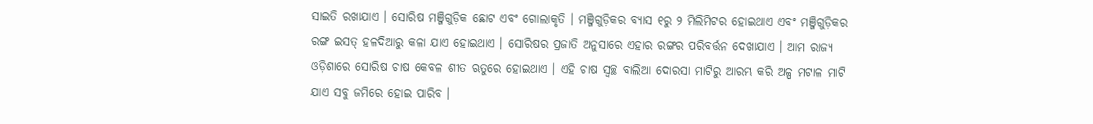ସାଇତି ରଖାଯାଏ । ସୋରିଷ ମଞ୍ଜିଗୁଡ଼ିକ ଛୋଟ ଏବଂ ଗୋଲାକୃତି । ମଞ୍ଜିଗୁଡ଼ିକର ବ୍ୟାସ ୧ରୁ ୨ ମିଲିମିଟର ହୋଇଥାଏ ଏବଂ ମଞ୍ଜିଗୁଡ଼ିକର ରଙ୍ଗ ଇସତ୍ ହଳଦିଆରୁ କଳା ଯାଏ ହୋଇଥାଏ । ସୋରିଷର ପ୍ରଜାତି ଅନୁସାରେ ଏହାର ରଙ୍ଗର ପରିବର୍ତ୍ତନ ଦେଖାଯାଏ । ଆମ ରାଜ୍ୟ ଓଡ଼ିଶାରେ ସୋରିଷ ଚାଷ କେବଳ ଶୀତ ଋତୁରେ ହୋଇଥାଏ । ଏହି ଚାଷ ସ୍ୱଚ୍ଛ ବାଲିଆ ଦୋରସା ମାଟିରୁ ଆରମ୍ଭ କରି ଅଳ୍ପ ମଟାଳ ମାଟି ଯାଏ ସବୁ ଜମିରେ ହୋଇ ପାରିବ ।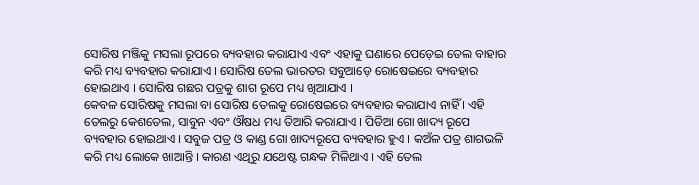ସୋରିଷ ମଞ୍ଜିକୁ ମସଲା ରୂପରେ ବ୍ୟବହାର କରାଯାଏ ଏବଂ ଏହାକୁ ଘଣାରେ ପେଡ଼େଇ ତେଲ ବାହାର କରି ମଧ୍ୟ ବ୍ୟବହାର କରାଯାଏ । ସୋରିଷ ତେଲ ଭାରତର ସବୁଆଡ଼େ ରୋଷେଇରେ ବ୍ୟବହାର ହୋଇଥାଏ । ସୋରିଷ ଗଛର ପତ୍ରକୁ ଶାଗ ରୂପେ ମଧ୍ୟ ଖିଆଯାଏ ।
କେବଳ ସୋରିଷକୁ ମସଲା ବା ସୋରିଷ ତେଲକୁ ରୋଷେଇରେ ବ୍ୟବହାର କରାଯାଏ ନାହିଁ । ଏହି ତେଲରୁ କେଶତେଲ, ସାବୁନ ଏବଂ ଔଷଧ ମଧ୍ୟ ତିଆରି କରାଯାଏ । ପିଡିଆ ଗୋ ଖାଦ୍ୟ ରୂପେ ବ୍ୟବହାର ହୋଇଥାଏ । ସବୁଜ ପତ୍ର ଓ କାଣ୍ଡ ଗୋ ଖାଦ୍ୟରୂପେ ବ୍ୟବହାର ହୁଏ । କଅଁଳ ପତ୍ର ଶାଗଭଳି କରି ମଧ୍ୟ ଲୋକେ ଖାଆନ୍ତି । କାରଣ ଏଥିରୁ ଯଥେଷ୍ଟ ଗନ୍ଧକ ମିଳିଥାଏ । ଏହି ତେଲ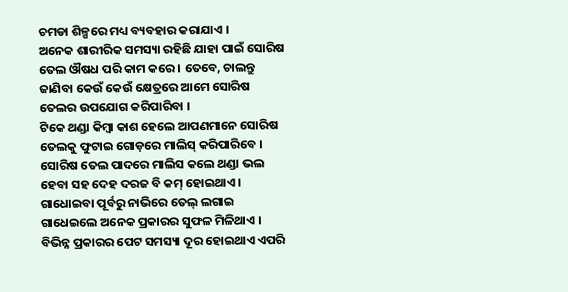ଚମଡା ଶିଳ୍ପରେ ମଧ୍ୟ ବ୍ୟବହାର କରାଯାଏ ।
ଅନେକ ଶାରୀରିକ ସମସ୍ୟା ରହିଛି ଯାହା ପାଇଁ ସୋରିଷ ତେଲ ଔଷଧ ପରି କାମ କରେ । ତେବେ, ଚାଲନ୍ତୁ ଜାଣିବା କେଉଁ କେଉଁ କ୍ଷେତ୍ରରେ ଆମେ ସୋରିଷ ତେଲର ଉପଯୋଗ କରିପାରିବା ।
ଟିକେ ଥଣ୍ଡା କିମ୍ବା କାଶ ହେଲେ ଆପଣମାନେ ସୋରିଷ ତେଲକୁ ଫୁଟାଇ ଗୋଡ଼ରେ ମାଲିସ୍ କରିପାରିବେ । ସୋରିଷ ତେଲ ପାଦରେ ମାଲିସ କଲେ ଥଣ୍ଡା ଭଲ ହେବା ସହ ଦେହ ଦରଜ ବି କମ୍ ହୋଇଥାଏ । ଗାଧୋଇବା ପୂର୍ବରୁ ନାଭିରେ ତେଲ୍ ଲଗାଇ ଗାଧେଇଲେ ଅନେକ ପ୍ରକାରର ସୁଫଳ ମିଳିଥାଏ । ବିଭିନ୍ନ ପ୍ରକାରର ପେଟ ସମସ୍ୟା ଦୂର ହୋଇଥାଏ ଏପରି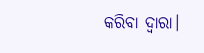କରିବା ଦ୍ବାରା।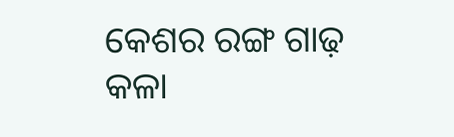କେଶର ରଙ୍ଗ ଗାଢ଼ କଳା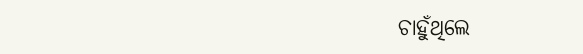ଚାହୁଁଥିଲେ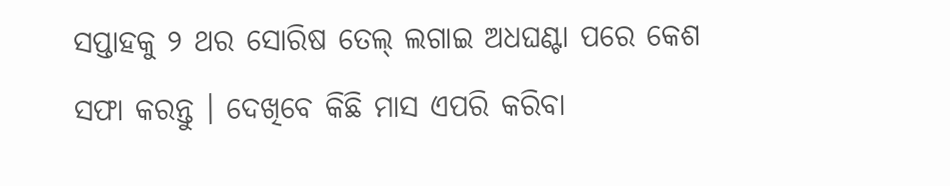ସପ୍ତାହକୁ ୨ ଥର ସୋରିଷ ତେଲ୍ ଲଗାଇ ଅଧଘଣ୍ଟା ପରେ କେଶ ସଫା କରନ୍ତୁ । ଦେଖିବେ କିଛି ମାସ ଏପରି କରିବା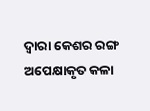ଦ୍ୱାରା କେଶର ରଙ୍ଗ ଅପେକ୍ଷାକୃତ କଳା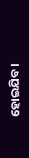ହୋଇଯିବ।